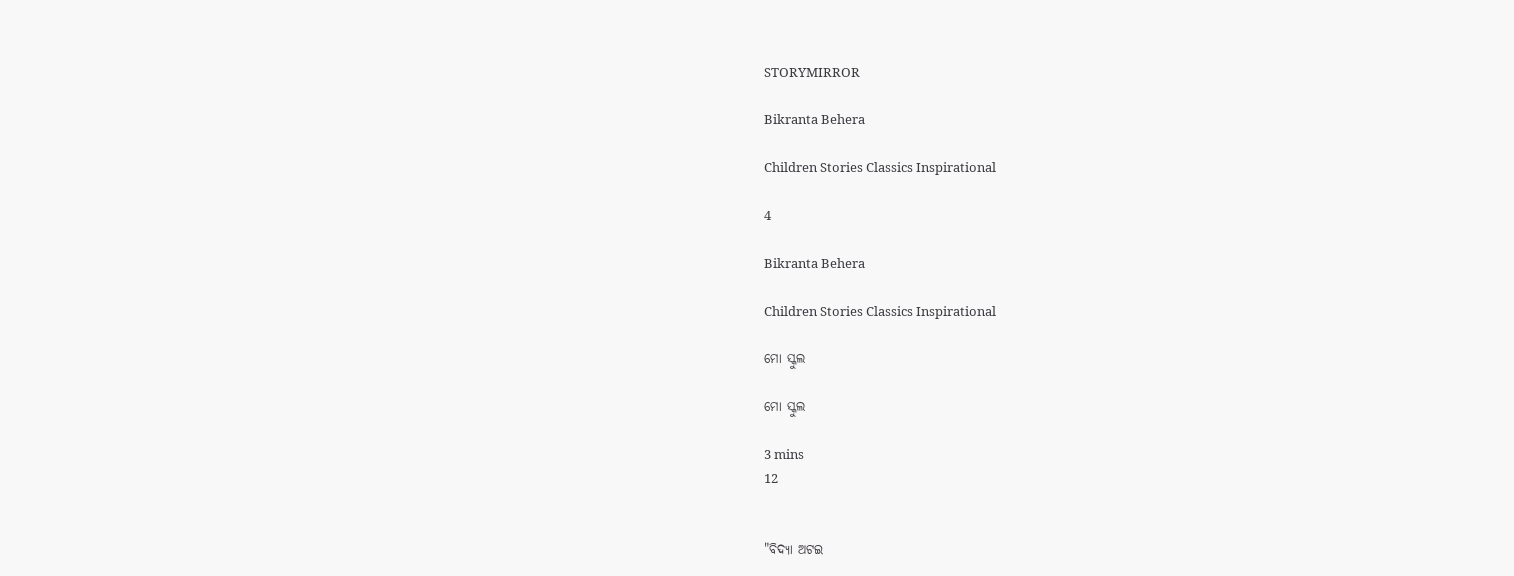STORYMIRROR

Bikranta Behera

Children Stories Classics Inspirational

4

Bikranta Behera

Children Stories Classics Inspirational

ମୋ ସ୍କୁଲ

ମୋ ସ୍କୁଲ

3 mins
12


"ବିଦ୍ୟା ଅଟଇ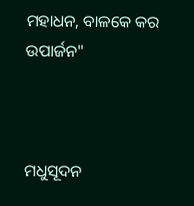ମହାଧନ, ବାଳକେ କର ଉପାର୍ଜନ"



ମଧୁସୂଦନ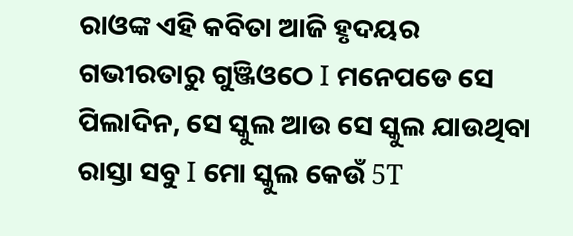ରାଓଙ୍କ ଏହି କବିତା ଆଜି ହୃଦୟର ଗଭୀରତାରୁ ଗୁଞ୍ଜିଓଠେ I ମନେପଡେ ସେ ପିଲାଦିନ, ସେ ସ୍କୁଲ ଆଉ ସେ ସ୍କୁଲ ଯାଉଥିବା ରାସ୍ତା ସବୁ I ମୋ ସ୍କୁଲ କେଉଁ 5T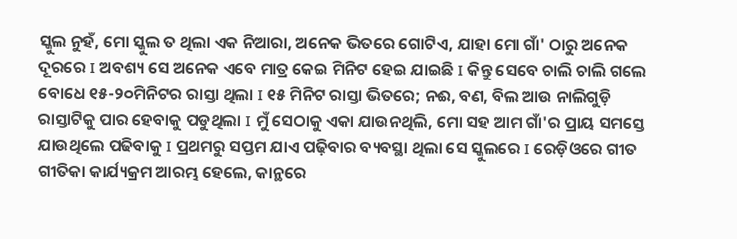ସ୍କୁଲ ନୁହଁ, ମୋ ସ୍କୁଲ ତ ଥିଲା ଏକ ନିଆରା, ଅନେକ ଭିତରେ ଗୋଟିଏ, ଯାହା ମୋ ଗାଁ' ଠାରୁ ଅନେକ ଦୂରରେ I ଅବଶ୍ୟ ସେ ଅନେକ ଏବେ ମାତ୍ର କେଇ ମିନିଟ ହେଇ ଯାଇଛି I କିନ୍ତୁ ସେବେ ଚାଲି ଚାଲି ଗଲେ ବୋଧେ ୧୫-୨୦ମିନିଟର ରାସ୍ତା ଥିଲା I ୧୫ ମିନିଟ ରାସ୍ତା ଭିତରେ; ନଈ, ବଣ, ବିଲ ଆଉ ନାଲିଗୁଡ଼ି ରାସ୍ତାଟିକୁ ପାର ହେବାକୁ ପଡୁଥିଲା I ମୁଁ ସେଠାକୁ ଏକା ଯାଉନଥିଲି, ମୋ ସହ ଆମ ଗାଁ'ର ପ୍ରାୟ ସମସ୍ତେ ଯାଉଥିଲେ ପଢିବାକୁ I ପ୍ରଥମରୁ ସପ୍ତମ ଯାଏ ପଢ଼ିବାର ବ୍ୟବସ୍ଥା ଥିଲା ସେ ସ୍କୁଲରେ I ରେଡ଼ିଓରେ ଗୀତ ଗୀତିକା କାର୍ଯ୍ୟକ୍ରମ ଆରମ୍ଭ ହେଲେ, କାନ୍ଥରେ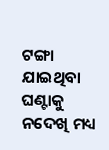ଟଙ୍ଗା ଯାଇଥିବା ଘଣ୍ଟାକୁ ନଦେଖି ମଧ୍ୟ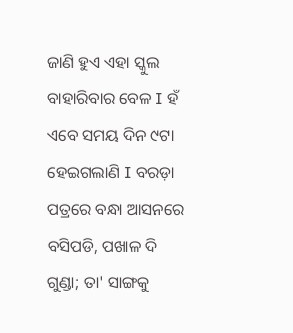ଜାଣି ହୁଏ ଏହା ସ୍କୁଲ ବାହାରିବାର ବେଳ I ହଁ ଏବେ ସମୟ ଦିନ ୯ଟା ହେଇଗଲାଣି I ବରଡ଼ା ପତ୍ରରେ ବନ୍ଧା ଆସନରେ ବସିପଡି, ପଖାଳ ଦି ଗୁଣ୍ଡା; ତା' ସାଙ୍ଗକୁ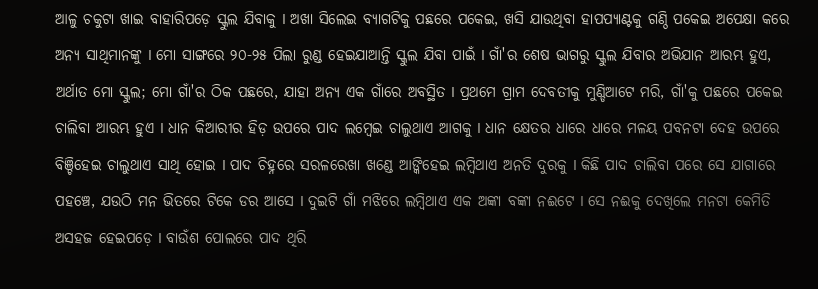ଆଳୁ ଚକୁଟା ଖାଇ ବାହାରିପଡ଼େ ସ୍କୁଲ ଯିବାକୁ I ଅଖା ସିଲେଇ ବ୍ୟାଗଟିକୁ ପଛରେ ପକେଇ, ଖସି ଯାଉଥିବା ହାପପ୍ୟାଣ୍ଟକୁ ଗଣ୍ଠି ପକେଇ ଅପେକ୍ଷା କରେ ଅନ୍ୟ ସାଥିମାନଙ୍କୁ I ମୋ ସାଙ୍ଗରେ ୨୦-୨୫ ପିଲା ରୁଣ୍ଡ ହେଇଯାଆନ୍ତି ସ୍କୁଲ ଯିବା ପାଇଁ I ଗାଁ'ର ଶେଷ ଭାଗରୁ ସ୍କୁଲ ଯିବାର ଅଭିଯାନ ଆରମ୍ଭ ହୁଏ, ଅର୍ଥାତ ମୋ ସ୍କୁଲ; ମୋ ଗାଁ'ର ଠିକ ପଛରେ, ଯାହା ଅନ୍ୟ ଏକ ଗାଁରେ ଅବସ୍ଥିତ I ପ୍ରଥମେ ଗ୍ରାମ ଦେବତୀକୁ ମୁଣ୍ଡିଆଟେ ମରି, ଗାଁ'କୁ ପଛରେ ପକେଇ ଚାଲିବା ଆରମ୍ଭ ହୁଏ I ଧାନ କିଆରୀର ହିଡ଼ ଉପରେ ପାଦ ଲମ୍ବେଇ ଚାଲୁଥାଏ ଆଗକୁ I ଧାନ କ୍ଷେତର ଧାରେ ଧାରେ ମଳୟ ପବନଟା ଦେହ ଉପରେ ବିଞ୍ଚିହେଇ ଚାଲୁଥାଏ ସାଥି ହୋଇ I ପାଦ ଚିହ୍ନରେ ସରଳରେଖା ଖଣ୍ଡେ ଆଙ୍କିହେଇ ଲମ୍ବିଥାଏ ଅନତି ଦୁରକୁ I କିଛି ପାଦ ଚାଲିବା ପରେ ସେ ଯାଗାରେ ପହଞ୍ଚେ, ଯଉଠି ମନ ଭିତରେ ଟିକେ ଡର ଆସେ I ଦୁଇଟି ଗାଁ ମଝିରେ ଲମ୍ବିଥାଏ ଏକ ଅଙ୍କା ବଙ୍କା ନଈଟେ I ସେ ନଈକୁ ଦେଖିଲେ ମନଟା କେମିତି ଅସହଜ ହେଇପଡ଼େ I ବାଉଁଶ ପୋଲରେ ପାଦ ଥିରି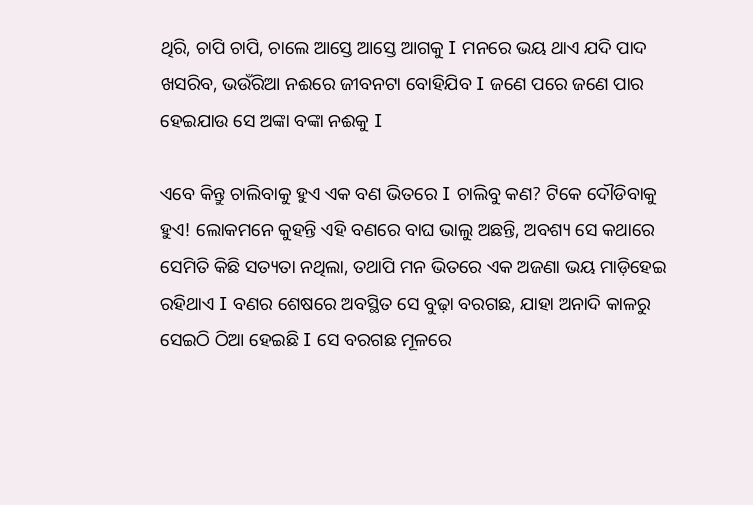ଥିରି, ଚାପି ଚାପି, ଚାଲେ ଆସ୍ତେ ଆସ୍ତେ ଆଗକୁ I ମନରେ ଭୟ ଥାଏ ଯଦି ପାଦ ଖସରିବ, ଭଉଁରିଆ ନଈରେ ଜୀବନଟା ବୋହିଯିବ I ଜଣେ ପରେ ଜଣେ ପାର ହେଇଯାଉ ସେ ଅଙ୍କା ବଙ୍କା ନଈକୁ I

ଏବେ କିନ୍ତୁ ଚାଲିବାକୁ ହୁଏ ଏକ ବଣ ଭିତରେ I ଚାଲିବୁ କଣ? ଟିକେ ଦୌଡିବାକୁ ହୁଏ! ଲୋକମନେ କୁହନ୍ତି ଏହି ବଣରେ ବାଘ ଭାଲୁ ଅଛନ୍ତି, ଅବଶ୍ୟ ସେ କଥାରେ ସେମିତି କିଛି ସତ୍ୟତା ନଥିଲା, ତଥାପି ମନ ଭିତରେ ଏକ ଅଜଣା ଭୟ ମାଡ଼ିହେଇ ରହିଥାଏ I ବଣର ଶେଷରେ ଅବସ୍ଥିତ ସେ ବୁଢ଼ା ବରଗଛ, ଯାହା ଅନାଦି କାଳରୁ ସେଇଠି ଠିଆ ହେଇଛି I ସେ ବରଗଛ ମୂଳରେ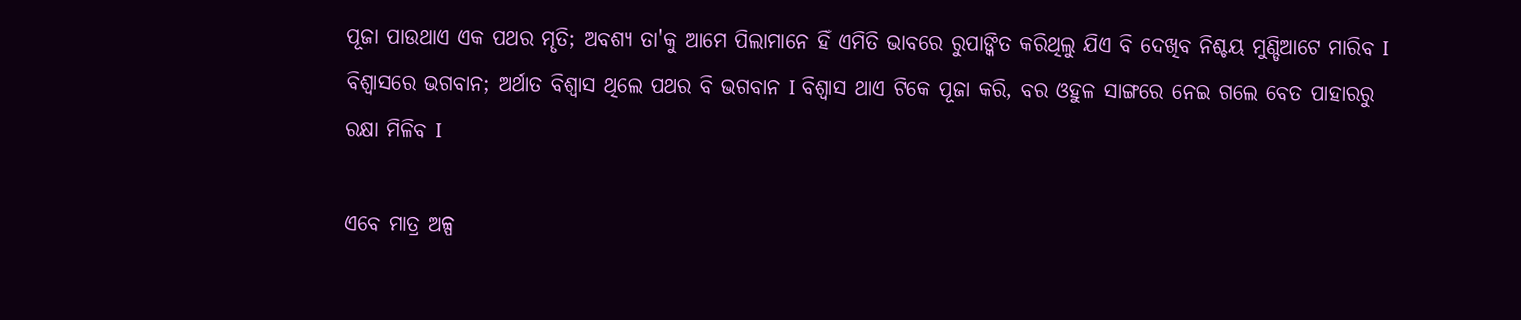ପୂଜା ପାଉଥାଏ ଏକ ପଥର ମୄତି; ଅବଶ୍ୟ ତା'କୁ ଆମେ ପିଲାମାନେ ହିଁ ଏମିତି ଭାବରେ ରୁପାଙ୍କିତ କରିଥିଲୁ ଯିଏ ବି ଦେଖିବ ନିଶ୍ଚୟ ମୁଣ୍ଡିଆଟେ ମାରିବ I ବିଶ୍ୱାସରେ ଭଗବାନ; ଅର୍ଥାତ ବିଶ୍ୱାସ ଥିଲେ ପଥର ବି ଭଗବାନ I ବିଶ୍ୱାସ ଥାଏ ଟିକେ ପୂଜା କରି, ବର ଓହୁଳ ସାଙ୍ଗରେ ନେଇ ଗଲେ ବେତ ପାହାରରୁ ରକ୍ଷା ମିଳିବ I

ଏବେ ମାତ୍ର ଅଳ୍ପ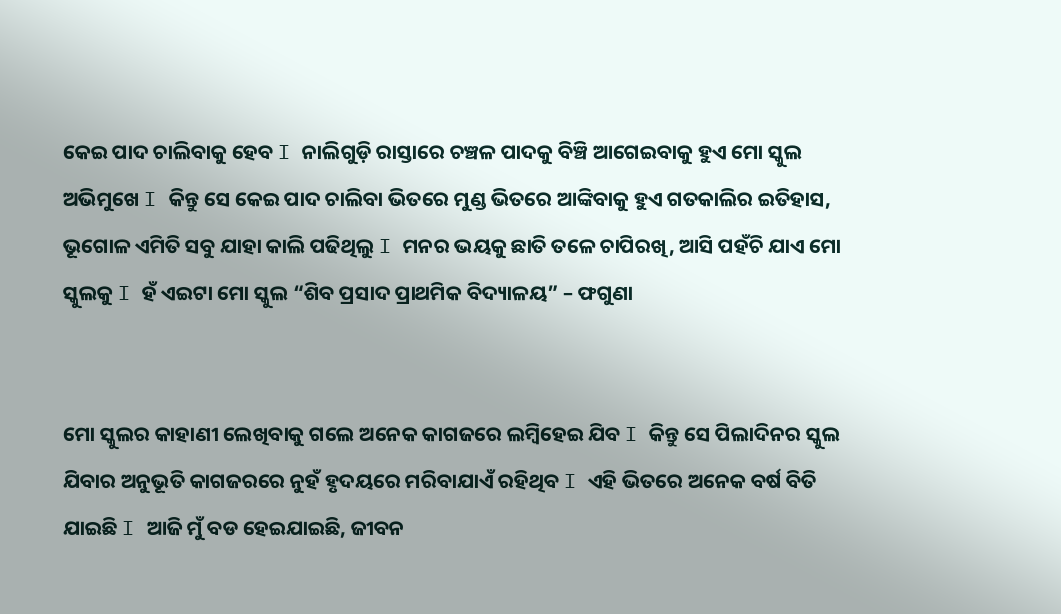କେଇ ପାଦ ଚାଲିବାକୁ ହେବ I ନାଲିଗୁଡ଼ି ରାସ୍ତାରେ ଚଞ୍ଚଳ ପାଦକୁ ବିଞ୍ଚି ଆଗେଇବାକୁ ହୁଏ ମୋ ସ୍କୁଲ ଅଭିମୁଖେ I କିନ୍ତୁ ସେ କେଇ ପାଦ ଚାଲିବା ଭିତରେ ମୁଣ୍ଡ ଭିତରେ ଆଙ୍କିବାକୁ ହୁଏ ଗତକାଲିର ଇତିହାସ, ଭୂଗୋଳ ଏମିତି ସବୁ ଯାହା କାଲି ପଢିଥିଲୁ I ମନର ଭୟକୁ ଛାତି ତଳେ ଚାପିରଖି, ଆସି ପହଁଚି ଯାଏ ମୋ ସ୍କୁଲକୁ I ହଁ ଏଇଟା ମୋ ସ୍କୁଲ “ଶିବ ପ୍ରସାଦ ପ୍ରାଥମିକ ବିଦ୍ୟାଳୟ” – ଫଗୁଣା


ମୋ ସ୍କୁଲର କାହାଣୀ ଲେଖିବାକୁ ଗଲେ ଅନେକ କାଗଜରେ ଲମ୍ବିହେଇ ଯିବ I କିନ୍ତୁ ସେ ପିଲାଦିନର ସ୍କୁଲ ଯିବାର ଅନୁଭୂତି କାଗଜରରେ ନୁହଁ ହୃଦୟରେ ମରିବାଯାଏଁ ରହିଥିବ I ଏହି ଭିତରେ ଅନେକ ବର୍ଷ ବିତି ଯାଇଛି I ଆଜି ମୁଁ ବଡ ହେଇଯାଇଛି, ଜୀବନ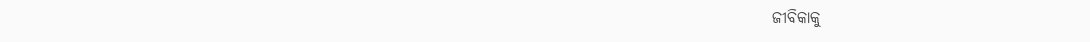ଜୀବିକାକୁ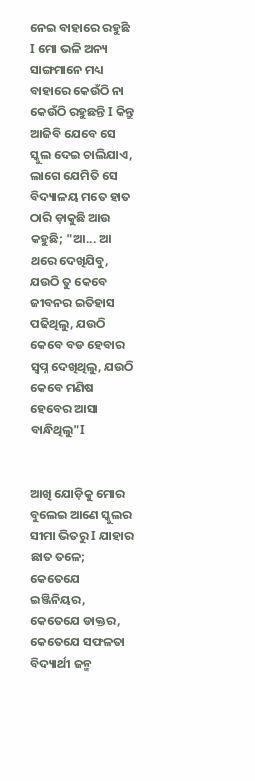ନେଇ ବାହାରେ ରହୁଛି I ମୋ ଭଳି ଅନ୍ୟ ସାଙ୍ଗମାନେ ମଧ୍ୟ ବାହାରେ କେଉଁଠି ନା କେଉଁଠି ରହୁଛନ୍ତି I କିନ୍ତୁ ଆଜିବି ଯେବେ ସେ ସ୍କୁଲ ଦେଇ ଚାଲିଯାଏ, ଲାଗେ ଯେମିତି ସେ ବିଦ୍ୟାଳୟ ମତେ ହାତ ଠାରି ଡ଼ାକୁଛି ଆଉ କହୁଛି; "ଆ... ଆ ଥରେ ଦେଖିଯିବୁ, ଯଉଠି ତୁ କେବେ ଜୀବନର ଇତିହାସ ପଢିଥିଲୁ, ଯଉଠି କେବେ ବଡ ହେବାର ସ୍ବପ୍ନ ଦେଖିଥିଲୁ, ଯଉଠି କେବେ ମଣିଷ ହେବେର ଆସା ବାନ୍ଧିଥିଲୁ"I


ଆଖି ଯୋଡ଼ିକୁ ମୋର ବୁଲେଇ ଆଣେ ସ୍କୁଲର ସୀମା ଭିତରୁ I ଯାହାର ଛାତ ତଳେ; କେତେଯେ ଇଞ୍ଜିନିୟର, କେତେଯେ ଡାକ୍ତର, କେତେଯେ ସଫଳତା ବିଦ୍ୟାର୍ଥୀ ଜନ୍ମ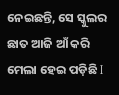ନେଇଛନ୍ତି, ସେ ସ୍କୁଲର ଛାତ ଆଜି ଆଁ କରି ମେଲା ହେଇ ପଡ଼ିଛି I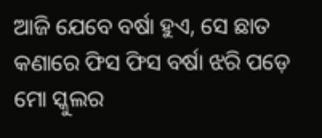ଆଜି ଯେବେ ବର୍ଷା ହୁଏ, ସେ ଛାତ କଣାରେ ଫିସ ଫିସ ବର୍ଷା ଝରି ପଡ଼େ ମୋ ସ୍କୁଲର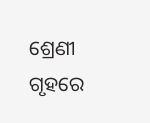ଶ୍ରେଣୀ ଗୃହରେ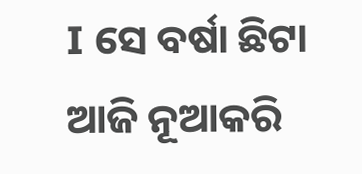I ସେ ବର୍ଷା ଛିଟା ଆଜି ନୂଆକରି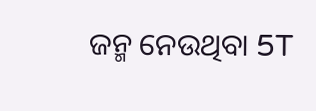ଜନ୍ମ ନେଉଥିବା 5T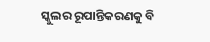ସ୍କୁଲର ରୂପାନ୍ତିକରଣକୁ ବି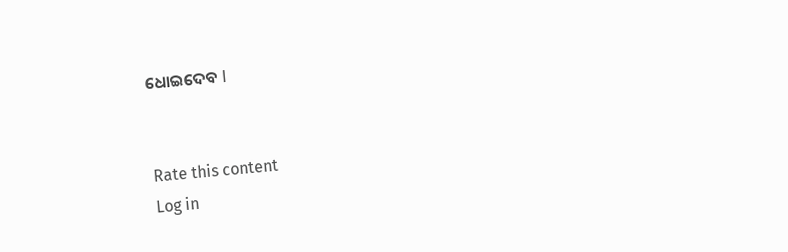ଧୋଇଦେବ I


Rate this content
Log in